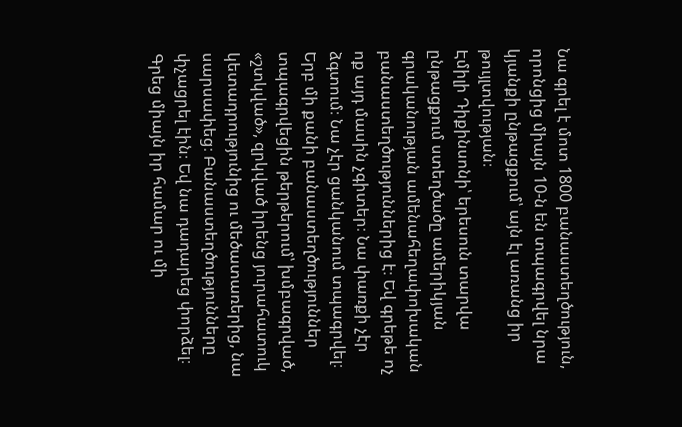Նա գրել է մոտ 1800 բանաստեղծություն, որոնցից միայն 10-ն են տպագրվել նրա կյանքի ընթացքում՝ այն էլ առանց իր թույլտվության։
Էմիլի Դիքինսոնի՝ երեսուն տարվա ընթացքում ստեղծածը ամերիկյան գրականության ամենահեղափոխական բանաստեղծություններից է։ Եվ գրեթե ոչ ոք այդ մասին չգիտեր։ Նա փառքի չէր ձգտում։ Նա չէր ցանկանում տպագրվել։ Երբ մի քանի բանաստեղծություններ տպագրվեցին թերթերում՝ խմբագրված, «շտկված», զրկված իրենց յուրահատուկ կետադրությունից ու մեծատառերից, նա սարսափեց։ Բանաստեղծությունները փչացրել էին։ Եվ նա դադարեց փորձել։ Գրեց միայն իր համար ու մի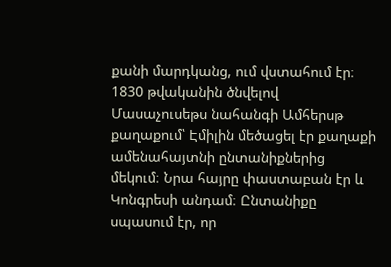քանի մարդկանց, ում վստահում էր։
1830 թվականին ծնվելով Մասաչուսեթս նահանգի Ամհերսթ քաղաքում՝ Էմիլին մեծացել էր քաղաքի ամենահայտնի ընտանիքներից մեկում։ Նրա հայրը փաստաբան էր և Կոնգրեսի անդամ։ Ընտանիքը սպասում էր, որ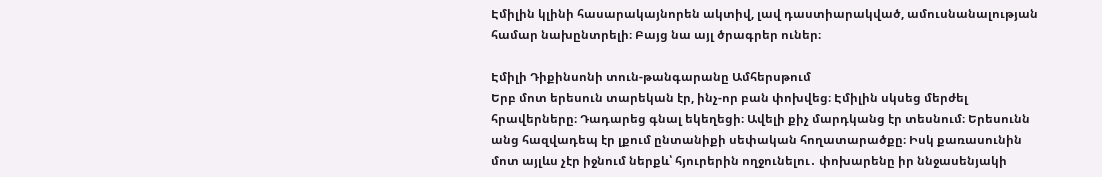Էմիլին կլինի հասարակայնորեն ակտիվ, լավ դաստիարակված, ամուսնանալության համար նախընտրելի։ Բայց նա այլ ծրագրեր ուներ։

Էմիլի Դիքինսոնի տուն-թանգարանը Ամհերսթում
Երբ մոտ երեսուն տարեկան էր, ինչ-որ բան փոխվեց։ Էմիլին սկսեց մերժել հրավերները։ Դադարեց գնալ եկեղեցի։ Ավելի քիչ մարդկանց էր տեսնում։ Երեսունն անց հազվադեպ էր լքում ընտանիքի սեփական հողատարածքը։ Իսկ քառասունին մոտ այլևս չէր իջնում ներքև՝ հյուրերին ողջունելու․ փոխարենը իր ննջասենյակի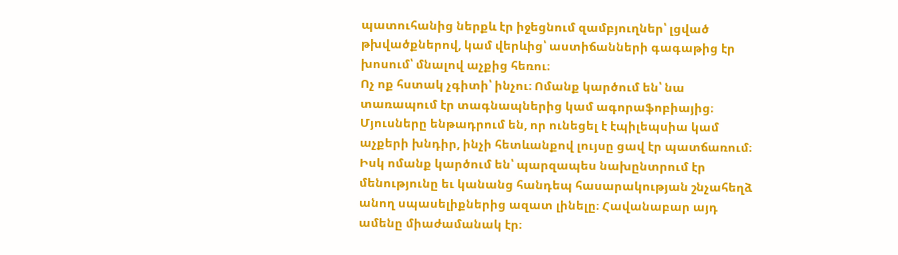պատուհանից ներքև էր իջեցնում զամբյուղներ՝ լցված թխվածքներով, կամ վերևից՝ աստիճանների գագաթից էր խոսում՝ մնալով աչքից հեռու։
Ոչ ոք հստակ չգիտի՝ ինչու։ Ոմանք կարծում են՝ նա տառապում էր տագնապներից կամ ագորաֆոբիայից։ Մյուսները ենթադրում են, որ ունեցել է էպիլեպսիա կամ աչքերի խնդիր, ինչի հետևանքով լույսը ցավ էր պատճառում։ Իսկ ոմանք կարծում են՝ պարզապես նախընտրում էր մենությունը եւ կանանց հանդեպ հասարակության շնչահեղձ անող սպասելիքներից ազատ լինելը։ Հավանաբար այդ ամենը միաժամանակ էր։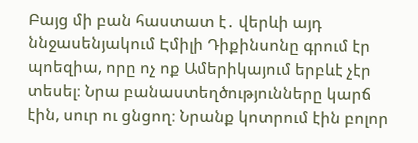Բայց մի բան հաստատ է․ վերևի այդ ննջասենյակում Էմիլի Դիքինսոնը գրում էր պոեզիա, որը ոչ ոք Ամերիկայում երբևէ չէր տեսել։ Նրա բանաստեղծությունները կարճ էին, սուր ու ցնցող։ Նրանք կոտրում էին բոլոր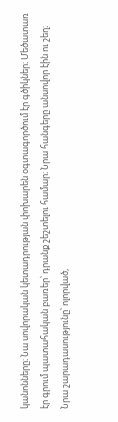կանոնները։ Նա սովորական կետադրության փոխարեն օգտագործում էր գծիկներ։ Մեծատառ էր գրում պատահական բառեր՝ դրանք շեշտելու համար։ Նրա հանգերը անսովոր էին ու շեղ։ Նրա շարադասությունը՝ ոլորված,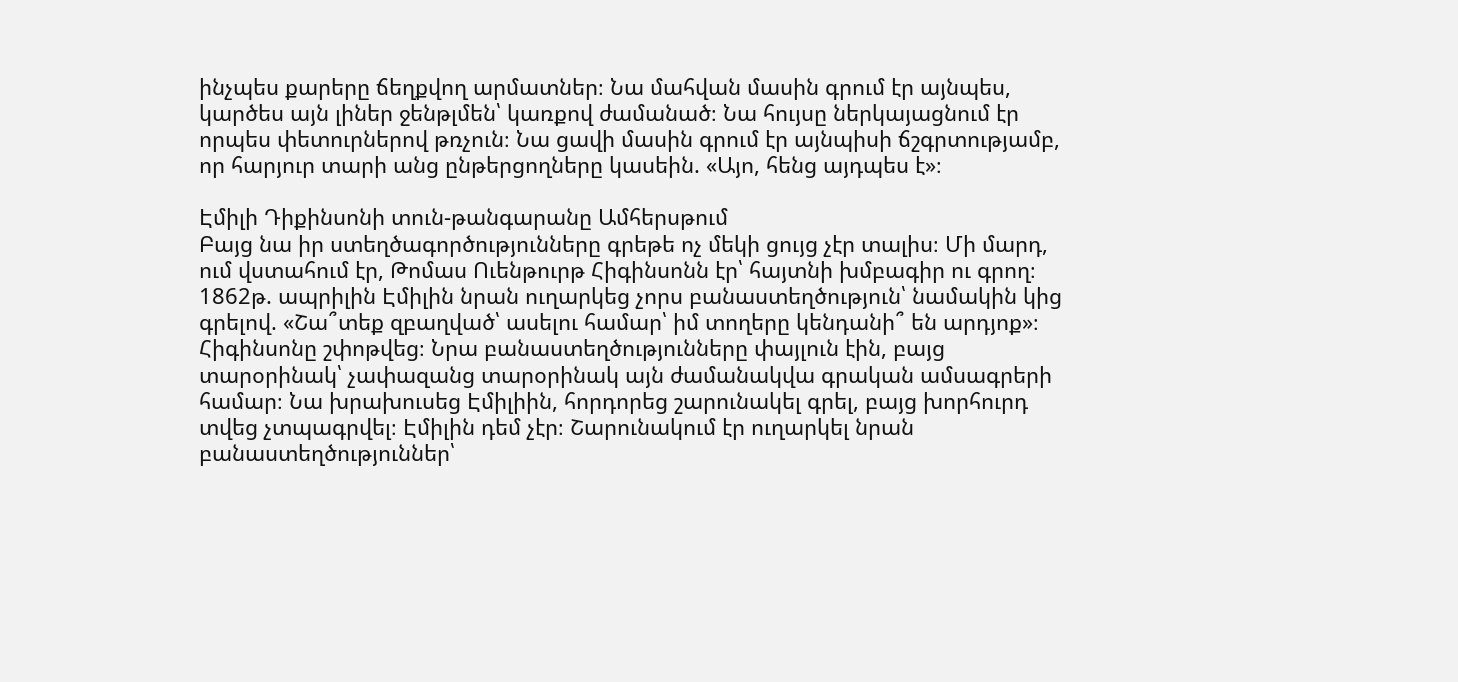ինչպես քարերը ճեղքվող արմատներ։ Նա մահվան մասին գրում էր այնպես, կարծես այն լիներ ջենթլմեն՝ կառքով ժամանած։ Նա հույսը ներկայացնում էր որպես փետուրներով թռչուն։ Նա ցավի մասին գրում էր այնպիսի ճշգրտությամբ, որ հարյուր տարի անց ընթերցողները կասեին. «Այո, հենց այդպես է»։

Էմիլի Դիքինսոնի տուն-թանգարանը Ամհերսթում
Բայց նա իր ստեղծագործությունները գրեթե ոչ մեկի ցույց չէր տալիս։ Մի մարդ, ում վստահում էր, Թոմաս Ուենթուրթ Հիգինսոնն էր՝ հայտնի խմբագիր ու գրող։ 1862թ. ապրիլին Էմիլին նրան ուղարկեց չորս բանաստեղծություն՝ նամակին կից գրելով. «Շա՞տեք զբաղված՝ ասելու համար՝ իմ տողերը կենդանի՞ են արդյոք»։
Հիգինսոնը շփոթվեց։ Նրա բանաստեղծությունները փայլուն էին, բայց տարօրինակ՝ չափազանց տարօրինակ այն ժամանակվա գրական ամսագրերի համար։ Նա խրախուսեց Էմիլիին, հորդորեց շարունակել գրել, բայց խորհուրդ տվեց չտպագրվել։ Էմիլին դեմ չէր։ Շարունակում էր ուղարկել նրան բանաստեղծություններ՝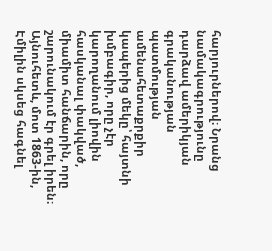հարյուրներով։ Նրանց նամակագրությունը դարձավ ամերիկյան գրականության պատմության ամենահետաքրքիր կապերից մեկը՝ հայտնի խմբագիր, որը չէր կարողանում լիովին հասկանալ փակված, միամիտ հանճարին, որը շարունակում էր գրել իրեն։
Այնուհետև, մոտ 1863-ին, Էմիլին սկսեց հագնել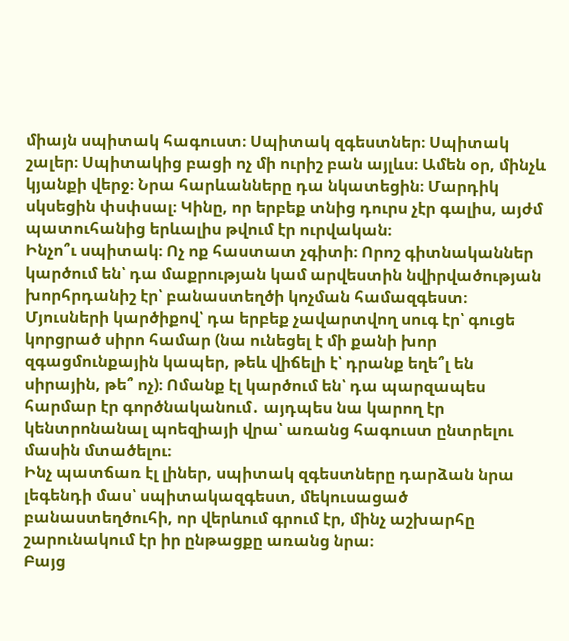միայն սպիտակ հագուստ։ Սպիտակ զգեստներ։ Սպիտակ շալեր։ Սպիտակից բացի ոչ մի ուրիշ բան այլևս։ Ամեն օր, մինչև կյանքի վերջ։ Նրա հարևանները դա նկատեցին։ Մարդիկ սկսեցին փսփսալ։ Կինը, որ երբեք տնից դուրս չէր գալիս, այժմ պատուհանից երևալիս թվում էր ուրվական։
Ինչո՞ւ սպիտակ։ Ոչ ոք հաստատ չգիտի։ Որոշ գիտնականներ կարծում են՝ դա մաքրության կամ արվեստին նվիրվածության խորհրդանիշ էր՝ բանաստեղծի կոչման համազգեստ։ Մյուսների կարծիքով՝ դա երբեք չավարտվող սուգ էր՝ գուցե կորցրած սիրո համար (նա ունեցել է մի քանի խոր զգացմունքային կապեր, թեև վիճելի է՝ դրանք եղե՞լ են սիրային, թե՞ ոչ)։ Ոմանք էլ կարծում են՝ դա պարզապես հարմար էր գործնականում․ այդպես նա կարող էր կենտրոնանալ պոեզիայի վրա՝ առանց հագուստ ընտրելու մասին մտածելու։
Ինչ պատճառ էլ լիներ, սպիտակ զգեստները դարձան նրա լեգենդի մաս՝ սպիտակազգեստ, մեկուսացած բանաստեղծուհի, որ վերևում գրում էր, մինչ աշխարհը շարունակում էր իր ընթացքը առանց նրա։
Բայց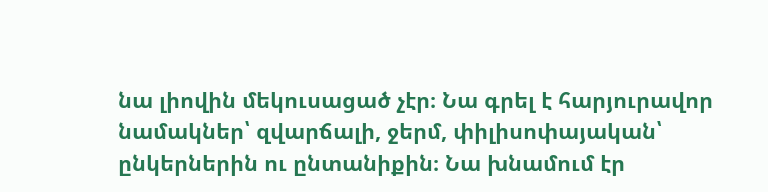նա լիովին մեկուսացած չէր։ Նա գրել է հարյուրավոր նամակներ՝ զվարճալի, ջերմ, փիլիսոփայական՝ ընկերներին ու ընտանիքին։ Նա խնամում էր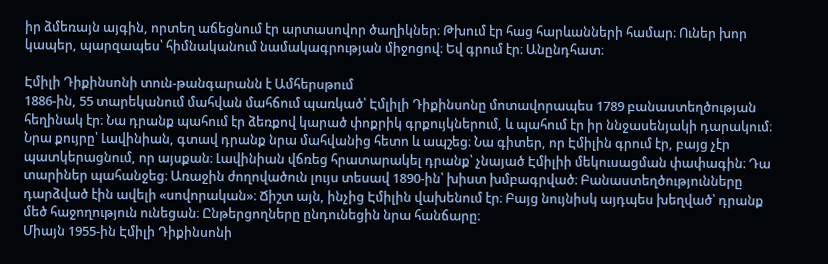իր ձմեռայն այգին, որտեղ աճեցնում էր արտասովոր ծաղիկներ։ Թխում էր հաց հարևանների համար։ Ուներ խոր կապեր, պարզապես՝ հիմնականում նամակագրության միջոցով։ Եվ գրում էր։ Անընդհատ։

Էմիլի Դիքինսոնի տուն-թանգարանն է Ամհերսթում
1886-ին, 55 տարեկանում մահվան մահճում պառկած՝ Էմլիլի Դիքինսոնը մոտավորապես 1789 բանաստեղծության հեղինակ էր։ Նա դրանք պահում էր ձեռքով կարած փոքրիկ գրքույկներում, և պահում էր իր ննջասենյակի դարակում։
Նրա քույրը՝ Լավինիան, գտավ դրանք նրա մահվանից հետո և ապշեց։ Նա գիտեր, որ Էմիլին գրում էր, բայց չէր պատկերացնում, որ այսքան։ Լավինիան վճռեց հրատարակել դրանք՝ չնայած Էմիլիի մեկուսացման փափագին։ Դա տարիներ պահանջեց։ Առաջին ժողովածուն լույս տեսավ 1890-ին՝ խիստ խմբագրված։ Բանաստեղծությունները դարձված էին ավելի «սովորական»։ Ճիշտ այն, ինչից Էմիլին վախենում էր։ Բայց նույնիսկ այդպես խեղված՝ դրանք մեծ հաջողություն ունեցան։ Ընթերցողները ընդունեցին նրա հանճարը։
Միայն 1955-ին Էմիլի Դիքինսոնի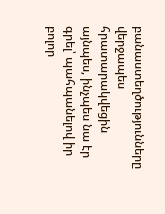բանաստեղծությունները վերջապես հրատարակվեցին այնպես, ինչպես նա էր գրել՝ պահպանելով իր բոլոր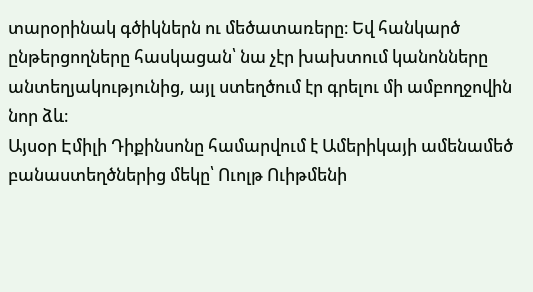տարօրինակ գծիկներն ու մեծատառերը։ Եվ հանկարծ ընթերցողները հասկացան՝ նա չէր խախտում կանոնները անտեղյակությունից, այլ ստեղծում էր գրելու մի ամբողջովին նոր ձև։
Այսօր Էմիլի Դիքինսոնը համարվում է Ամերիկայի ամենամեծ բանաստեղծներից մեկը՝ Ուոլթ Ուիթմենի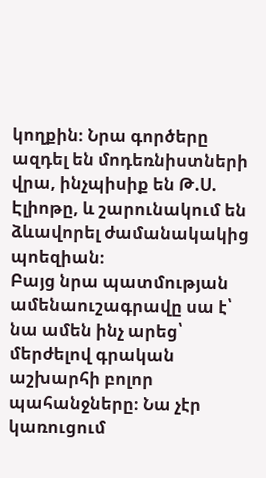կողքին։ Նրա գործերը ազդել են մոդեռնիստների վրա, ինչպիսիք են Թ.Ս. Էլիոթը, և շարունակում են ձևավորել ժամանակակից պոեզիան։
Բայց նրա պատմության ամենաուշագրավը սա է՝ նա ամեն ինչ արեց՝ մերժելով գրական աշխարհի բոլոր պահանջները։ Նա չէր կառուցում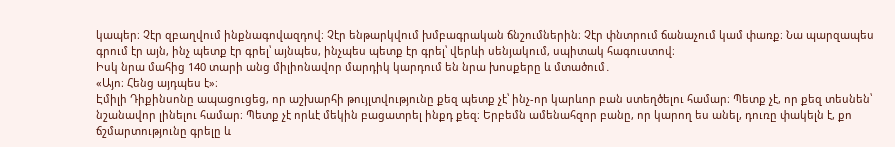կապեր։ Չէր զբաղվում ինքնագովազդով։ Չէր ենթարկվում խմբագրական ճնշումներին։ Չէր փնտրում ճանաչում կամ փառք։ Նա պարզապես գրում էր այն, ինչ պետք էր գրել՝ այնպես, ինչպես պետք էր գրել՝ վերևի սենյակում, սպիտակ հագուստով։
Իսկ նրա մահից 140 տարի անց միլիոնավոր մարդիկ կարդում են նրա խոսքերը և մտածում․
«Այո։ Հենց այդպես է»։
Էմիլի Դիքինսոնը ապացուցեց, որ աշխարհի թույլտվությունը քեզ պետք չէ՝ ինչ-որ կարևոր բան ստեղծելու համար։ Պետք չէ, որ քեզ տեսնեն՝ նշանավոր լինելու համար։ Պետք չէ որևէ մեկին բացատրել ինքդ քեզ։ Երբեմն ամենահզոր բանը, որ կարող ես անել, դուռը փակելն է, քո ճշմարտությունը գրելը և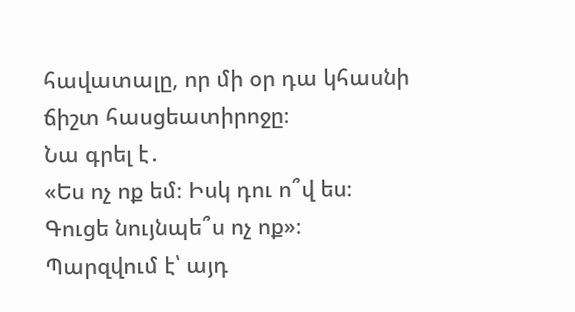հավատալը, որ մի օր դա կհասնի ճիշտ հասցեատիրոջը։
Նա գրել է․
«Ես ոչ ոք եմ։ Իսկ դու ո՞վ ես։
Գուցե նույնպե՞ս ոչ ոք»։
Պարզվում է՝ այդ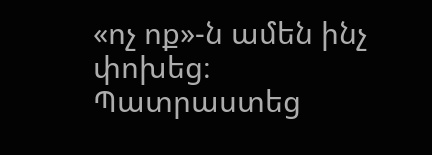«ոչ ոք»-ն ամեն ինչ փոխեց։
Պատրաստեց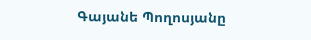Գայանե Պողոսյանը